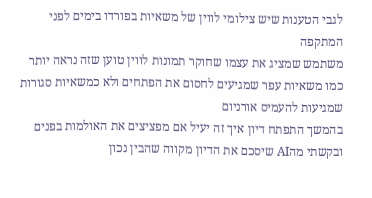לגבי הטענות שיש צילומי לווין של משאיות בפורדו בימים לפני המתקפה
משתמש שמציג את עצמו שחוקר תמונות לווין טוען שזה נראה יותר כמו משאיות עפר שמגיעים לחסום את הפתחים ולא כמשאיות סגורות שמגיעות להעמיס אורניום
בהמשך התפתח דיון איך זה יעיל אם מפציצים את האולמות בפנים ובקשתי מהAI שיסכם את הדיון מקווה שהבין נכון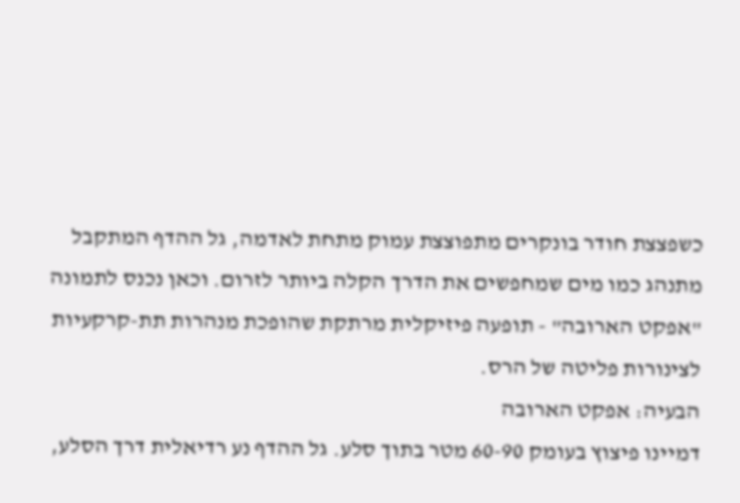כשפצצת חודר בונקרים מתפוצצת עמוק מתחת לאדמה, גל ההדף המתקבל מתנהג כמו מים שמחפשים את הדרך הקלה ביותר לזרום. וכאן נכנס לתמונה "אפקט הארובה" - תופעה פיזיקלית מרתקת שהופכת מנהרות תת-קרקעיות לצינורות פליטה של הרס.
הבעיה: אפקט הארובה
דמיינו פיצוץ בעומק 60-90 מטר בתוך סלע. גל ההדף נע רדיאלית דרך הסלע,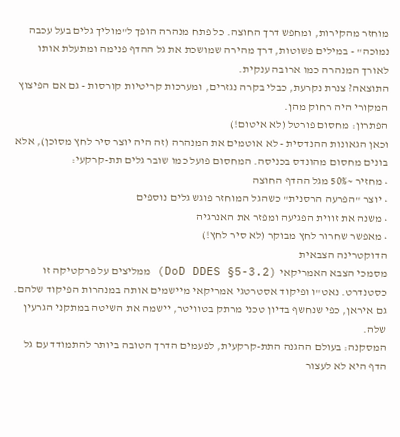מוחזר מהקירות, ומחפש דרך החוצה. כל פתח מנהרה הופך ל"מוליך גלים בעל עכבה נמוכה" - במילים פשוטות, דרך מהירה שמושכת את גל ההדף פנימה ומתעלת אותו לאורך המנהרה כמו ארובה ענקית.
התוצאה? צנרת נקרעת, כבלי בקרה נגזרים, ומערכות קריטיות קורסות - גם אם הפיצוץ המקורי היה רחוק מהן.
הפתרון: מחסום פורטל (לא איטום!)
וכאן הגאונות ההנדסית - לא אוטמים את המנהרה (זה היה יוצר סיר לחץ מסוכן), אלא בונים מחסום מהונדס בכניסה. המחסום פועל כמו שובר גלים תת-קרקעי:
• מחזיר ~50% מגל ההדף החוצה
• יוצר "הפרעה הרסנית" כשהגל המוחזר פוגש גלים נוספים
• משנה את זווית הפגיעה ומפזר את האנרגיה
• מאפשר שחרור לחץ מבוקר (לא סיר לחץ!)
הדוקטרינה הצבאית
מסמכי הצבא האמריקאי (DoD DDES §5-3.2) ממליצים על פרקטיקה זו כסטנדרט. נאט"ו ופיקוד אסטרטגי אמריקאי מיישמים אותה במנהרות הפיקוד שלהם. גם איראן, כפי שנחשף בדיון טכני מרתק בטוויטר, יישמה את השיטה במתקני הגרעין שלה.
המסקנה: בעולם ההגנה התת-קרקעית, לפעמים הדרך הטובה ביותר להתמודד עם גל הדף היא לא לעצור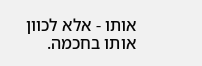אותו - אלא לכוון אותו בחכמה.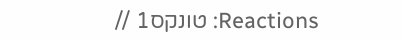Reactions: טונקס1 //